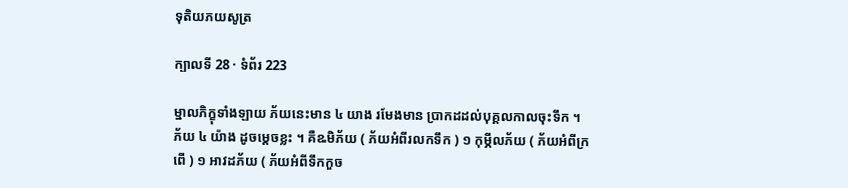ទុតិយភយសូត្រ

ក្បាលទី 28 · ទំព័រ 223

ម្នាលភិក្ខុទាំងឡាយ ភ័យនេះមាន ៤ យាង រមែងមាន ប្រាកដដល់បុគ្គលកាលចុះទឹក ។ ភ័យ ៤ យ៉ាង ដូចម្តេចខ្លះ ។ គឺឩមិភ័យ ( ភ័យអំពីរលកទឹក ) ១ កុម្ភីលភ័យ ( ភ័យអំពីក្រពើ ) ១ អាវដភ័យ ( ភ័យអំពីទឹកកួច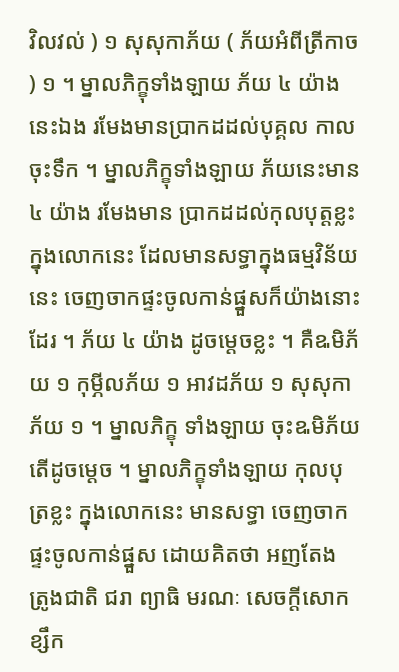វិលវល់ ) ១ សុសុកាភ័យ ( ភ័យអំពីត្រីកាច ) ១ ។ ម្នាលភិក្ខុទាំងឡាយ ភ័យ ៤ យ៉ាងនេះឯង រមែងមានប្រាកដដល់បុគ្គល កាលចុះទឹក ។ ម្នាលភិក្ខុទាំងឡាយ ភ័យនេះមាន ៤ យ៉ាង រមែងមាន ប្រាកដដល់កុលបុត្តខ្លះ ក្នុងលោកនេះ ដែលមានសទ្ធាក្នុងធម្មវិន័យនេះ ចេញចាកផ្ទះចូលកាន់ផ្នួសក៏យ៉ាងនោះដែរ ។ ភ័យ ៤ យ៉ាង ដូចម្តេចខ្លះ ។ គឺឩមិភ័យ ១ កុម្ភីលភ័យ ១ អាវដភ័យ ១ សុសុកាភ័យ ១ ។ ម្នាលភិក្ខុ ទាំងឡាយ ចុះឩមិភ័យ តើដូចម្តេច ។ ម្នាលភិក្ខុទាំងឡាយ កុលបុត្រខ្លះ ក្នុងលោកនេះ មានសទ្ធា ចេញចាកផ្ទះចូលកាន់ផ្នួស ដោយគិតថា អញតែង ត្រូងជាតិ ជរា ព្យាធិ មរណៈ សេចក្តីសោក ខ្សឹក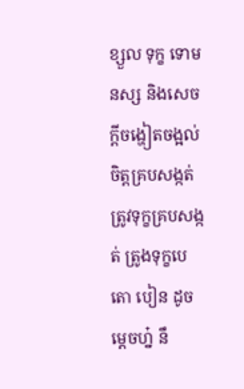ខ្សួល ទុក្ខ ទោមនស្ស និងសេចក្តីចង្ហៀតចង្អល់ចិត្តគ្របសង្កត់ ត្រូវទុក្ខគ្របសង្កត់ ត្រូងទុក្ខបេតោ បៀន ដូចម្តេចហ្ន៎ នឹ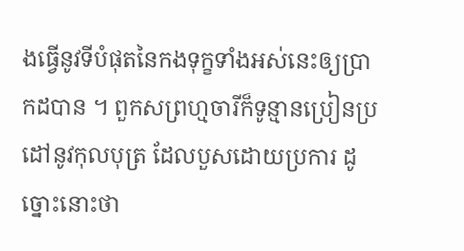ងធ្វើនូវទីបំផុតនៃកងទុក្ខទាំងអស់នេះឲ្យប្រាកដបាន ។ ពួកសព្រហ្មចារីក៏ទូន្មានប្រៀនប្រដៅនូវកុលបុត្រ ដែលបួសដោយប្រការ ដូច្នោះនោះថា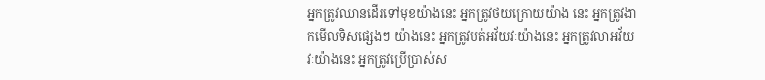អ្នកត្រូវឈានដើរទៅមុខយ៉ាងនេះ អ្នកត្រូវថយក្រោយយ៉ាង នេះ អ្នកត្រូវងាកមើលទិសផ្សេងៗ យ៉ាងនេះ អ្នកត្រូវបត់អវ័យវៈយ៉ាងនេះ អ្នកត្រូវលាអវ័យវៈយ៉ាងនេះ អ្នកត្រូវប្រើប្រាស់ស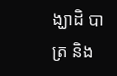ង្ឃាដិ បាត្រ និង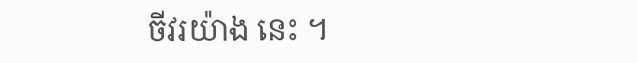ចីវរយ៉ាង នេះ ។